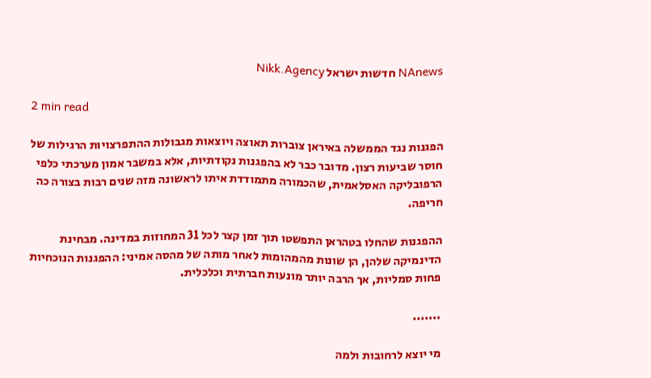NAnews חדשות ישראל Nikk.Agency

2 min read

הפגנות נגד הממשלה באיראן צוברות תאוצה ויוצאות מגבולות ההתפרצויות הרגילות של חוסר שביעות רצון. מדובר כבר לא בהפגנות נקודתיות, אלא במשבר אמון מערכתי כלפי הרפובליקה האסלאמית, שהכמורה מתמודדת איתו לראשונה מזה שנים רבות בצורה כה חריפה.

ההפגנות שהחלו בטהראן התפשטו תוך זמן קצר לכל 31 המחוזות במדינה. מבחינת הדינמיקה שלהן, הן שונות מהמהומות לאחר מותה של מהסה אמיני: ההפגנות הנוכחיות פחות סמליות, אך הרבה יותר מונעות חברתית וכלכלית.

.......

מי יוצא לרחובות ולמה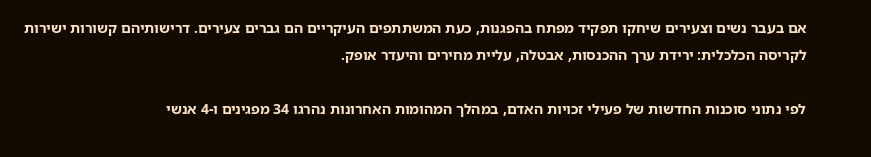אם בעבר נשים וצעירים שיחקו תפקיד מפתח בהפגנות, כעת המשתתפים העיקריים הם גברים צעירים. דרישותיהם קשורות ישירות לקריסה הכלכלית: ירידת ערך ההכנסות, אבטלה, עליית מחירים והיעדר אופק.

לפי נתוני סוכנות החדשות של פעילי זכויות האדם, במהלך המהומות האחרונות נהרגו 34 מפגינים ו-4 אנשי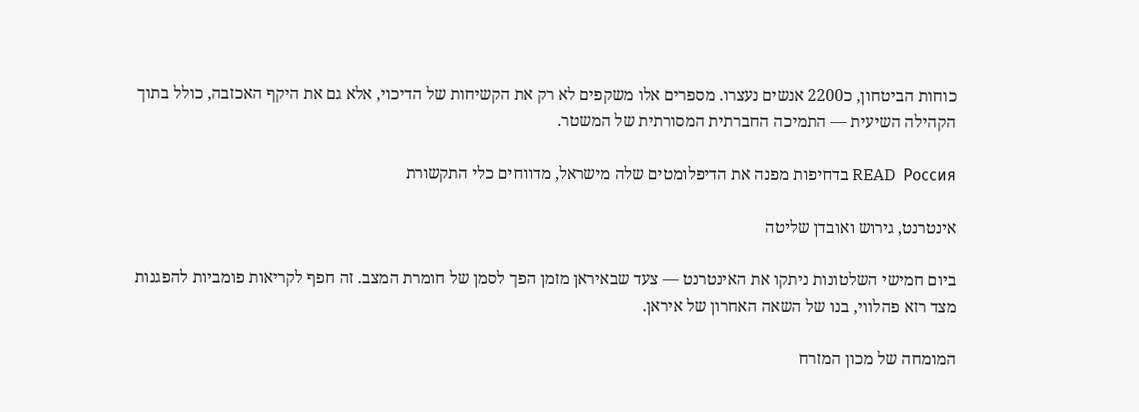כוחות הביטחון, כ2200 אנשים נעצרו. מספרים אלו משקפים לא רק את הקשיחות של הדיכוי, אלא גם את היקף האכזבה, כולל בתוך הקהילה השיעית — התמיכה החברתית המסורתית של המשטר.

READ  Россия בדחיפות מפנה את הדיפלומטים שלה מישראל, מדווחים כלי התקשורת

אינטרנט, גירוש ואובדן שליטה

ביום חמישי השלטונות ניתקו את האינטרנט — צעד שבאיראן מזמן הפך לסמן של חומרת המצב. זה חפף לקריאות פומביות להפגנות מצד רזא פהלווי, בנו של השאה האחרון של איראן.

המומחה של מכון המזרח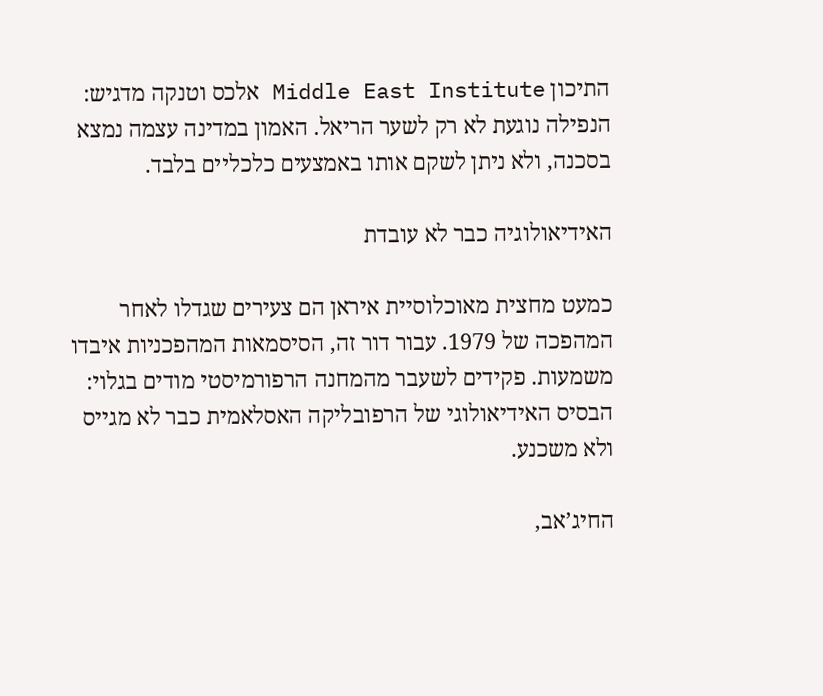התיכון Middle East Institute אלכס וטנקה מדגיש: הנפילה נוגעת לא רק לשער הריאל. האמון במדינה עצמה נמצא בסכנה, ולא ניתן לשקם אותו באמצעים כלכליים בלבד.

האידיאולוגיה כבר לא עובדת

כמעט מחצית מאוכלוסיית איראן הם צעירים שגדלו לאחר המהפכה של 1979. עבור דור זה, הסיסמאות המהפכניות איבדו משמעות. פקידים לשעבר מהמחנה הרפורמיסטי מודים בגלוי: הבסיס האידיאולוגי של הרפובליקה האסלאמית כבר לא מגייס ולא משכנע.

החיג’אב,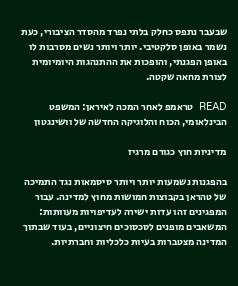שבעבר נתפס כחלק בלתי נפרד מהסדר הציבורי, כעת נשמר באופן סלקטיבי. יותר ויותר נשים מסרבות לו באופן הפגנתי, והופכות את ההתנהגות היומיומית לצורת מחאה שקטה.

READ  טראמפ לאחר המכה לאיראן: המשפט הבינלאומי, הכוח והלוגיקה החדשה של וושינגטון

מדיניות חוץ כגורם מרגיז

בהפגנות נשמעות יותר ויותר סיסמאות נגד התמיכה של טהראן בקבוצות חמושות מחוץ למדינה. עבור המפגינים זהו עדות ישירה לעדיפויות מעוותות: המשאבים מופנים לסכסוכים חיצוניים, בעוד שבתוך המדינה מצטברות בעיות כלכליות וחברתיות.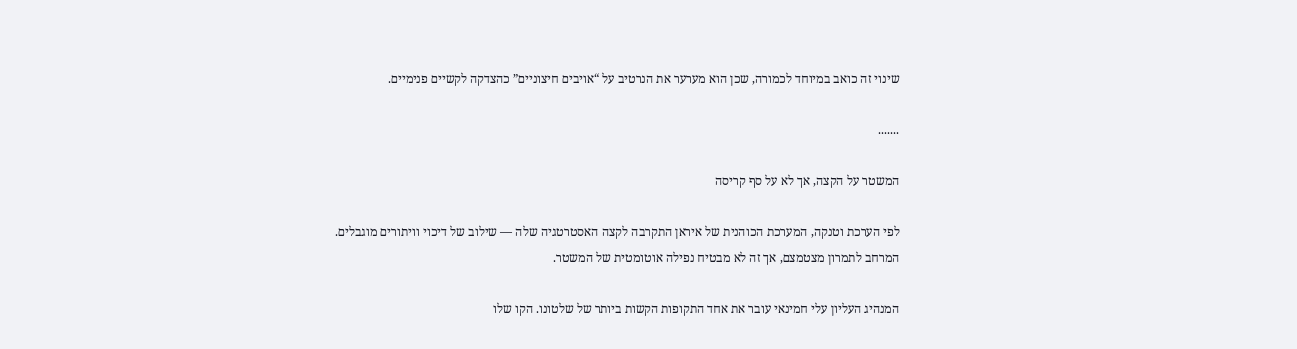שינוי זה כואב במיוחד לכמורה, שכן הוא מערער את הנרטיב על “אויבים חיצוניים” כהצדקה לקשיים פנימיים.

.......

המשטר על הקצה, אך לא על סף קריסה

לפי הערכת וטנקה, המערכת הכוהנית של איראן התקרבה לקצה האסטרטגיה שלה — שילוב של דיכוי וויתורים מוגבלים. המרחב לתמרון מצטמצם, אך זה לא מבטיח נפילה אוטומטית של המשטר.

המנהיג העליון עלי חמינאי עובר את אחד התקופות הקשות ביותר של שלטונו. הקו שלו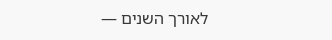לאורך השנים —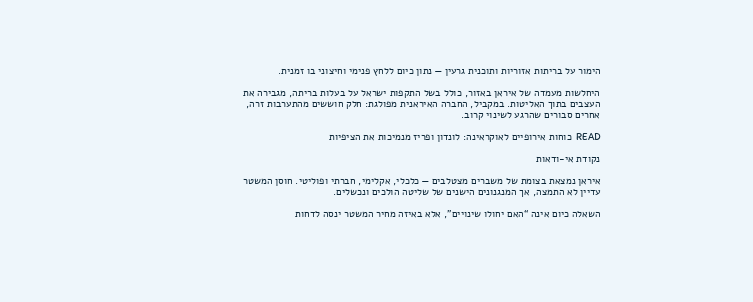הימור על בריתות אזוריות ותוכנית גרעין — נתון כיום ללחץ פנימי וחיצוני בו זמנית.

היחלשות מעמדה של איראן באזור, כולל בשל התקפות ישראל על בעלות בריתה, מגבירה את העצבים בתוך האליטות. במקביל, החברה האיראנית מפולגת: חלק חוששים מהתערבות זרה, אחרים סבורים שהרגע לשינוי קרוב.

READ  כוחות אירופיים לאוקראינה: לונדון ופריז מנמיכות את הציפיות

נקודת אי-ודאות

איראן נמצאת בצומת של משברים מצטלבים — כלכלי, אקלימי, חברתי ופוליטי. חוסן המשטר עדיין לא התמצה, אך המנגנונים הישנים של שליטה הולכים ונכשלים.

השאלה כיום אינה “האם יחולו שינויים”, אלא באיזה מחיר המשטר ינסה לדחות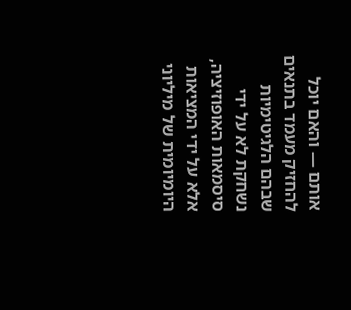אותם — והאם יוכל להחזיק מעמד בתנאים שבהם הלגיטימיות נשחקת לא על ידי סיסמאות האופוזיציה, אלא על ידי המציאות היומיומית של מיליוני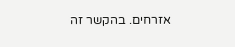אזרחים. בהקשר זה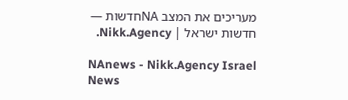מעריכים את המצב NAחדשות — חדשות ישראל | Nikk.Agency.

NAnews - Nikk.Agency Israel News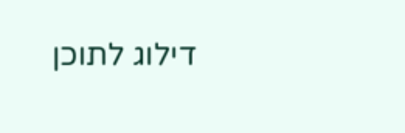דילוג לתוכן